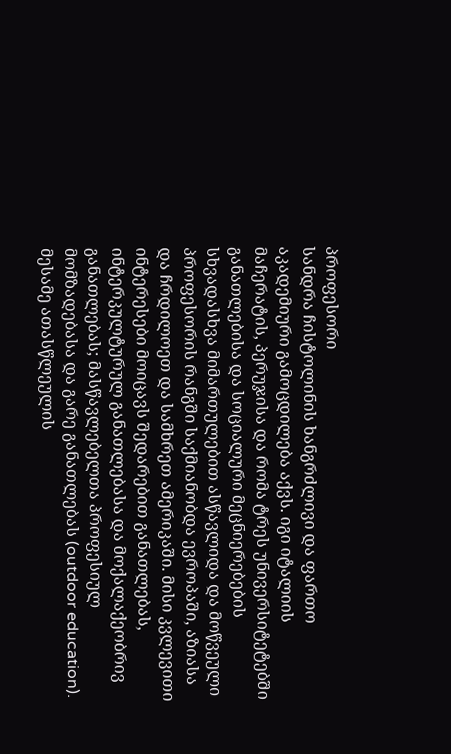პროფესორი
სანდრა ჩისტოლინის ხანგრძლივი და ფართო აკადემიური გამოცდილება აქვს. იგი იტალიის მაჩერატის, პერუჯისა და რომა ტრეს უნივერსიტეტებში განათლებისა და სოციალური მეცნიერებების სხვადასხვა მიმართულებით ასწავლიდა და მოწვეული პროფესორის რანგში საქმიანობდა ევროპაში, აზიასა და ჩრდილოეთ და სამხრეთ ამერიკაში. მისი კვლევითი ინტერესები მოიცავს შედარებით განათლებას, ინტერკულტურულ განათლებასა და მოქალაქეობრივ განათლებას; მასწავლებელთა პროფესიულ მომზადებასა და გარე განათლებას (outdoor education).
მესამე ათასწლეულის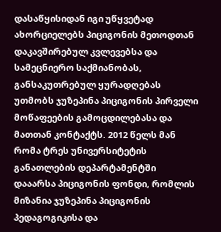დასაწყისიდან იგი უწყვეტად ახორციელებს პიციგონის მეთოდთან დაკავშირებულ კვლევებსა და სამეცნიერო საქმიანობას, განსაკუთრებულ ყურადღებას უთმობს ჯუზეპინა პიციგონის პირველი მოწაფეების გამოცდილებასა და მათთან კონტაქტს. 2012 წელს მან რომა ტრეს უნივერსიტეტის განათლების დეპარტამენტში დააარსა პიციგონის ფონდი, რომლის მიზანია ჯუზეპინა პიციგონის პედაგოგიკისა და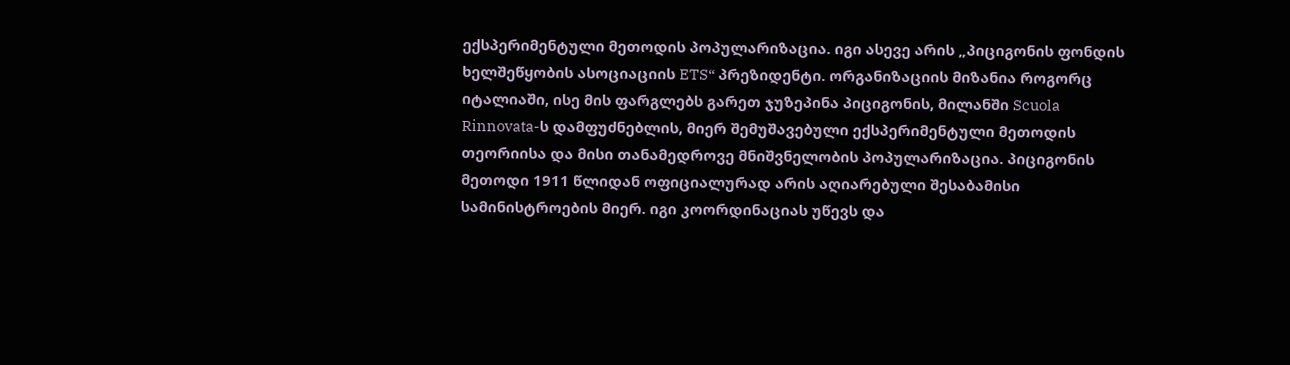ექსპერიმენტული მეთოდის პოპულარიზაცია. იგი ასევე არის „პიციგონის ფონდის ხელშეწყობის ასოციაციის ETS“ პრეზიდენტი. ორგანიზაციის მიზანია როგორც იტალიაში, ისე მის ფარგლებს გარეთ ჯუზეპინა პიციგონის, მილანში Scuola Rinnovata-ს დამფუძნებლის, მიერ შემუშავებული ექსპერიმენტული მეთოდის თეორიისა და მისი თანამედროვე მნიშვნელობის პოპულარიზაცია. პიციგონის მეთოდი 1911 წლიდან ოფიციალურად არის აღიარებული შესაბამისი სამინისტროების მიერ. იგი კოორდინაციას უწევს და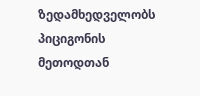ზედამხედველობს პიციგონის მეთოდთან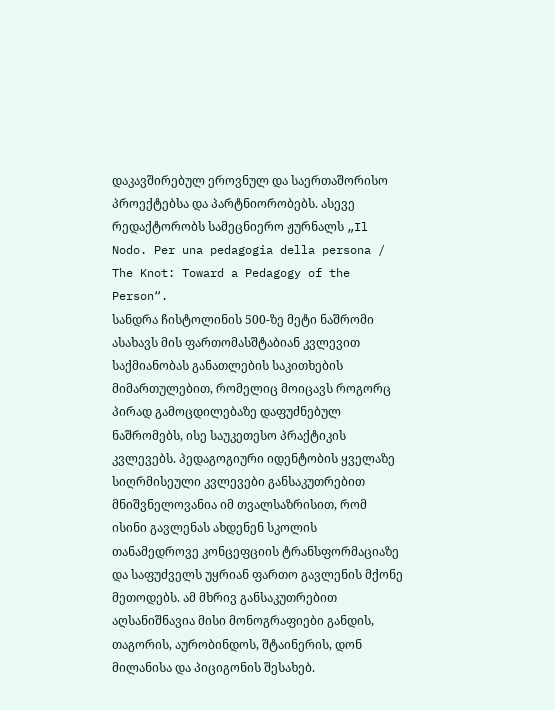დაკავშირებულ ეროვნულ და საერთაშორისო პროექტებსა და პარტნიორობებს. ასევე რედაქტორობს სამეცნიერო ჟურნალს „Il Nodo. Per una pedagogia della persona / The Knot: Toward a Pedagogy of the Person“.
სანდრა ჩისტოლინის 500-ზე მეტი ნაშრომი ასახავს მის ფართომასშტაბიან კვლევით საქმიანობას განათლების საკითხების მიმართულებით, რომელიც მოიცავს როგორც პირად გამოცდილებაზე დაფუძნებულ ნაშრომებს, ისე საუკეთესო პრაქტიკის კვლევებს. პედაგოგიური იდენტობის ყველაზე სიღრმისეული კვლევები განსაკუთრებით მნიშვნელოვანია იმ თვალსაზრისით, რომ ისინი გავლენას ახდენენ სკოლის თანამედროვე კონცეფციის ტრანსფორმაციაზე და საფუძველს უყრიან ფართო გავლენის მქონე მეთოდებს. ამ მხრივ განსაკუთრებით აღსანიშნავია მისი მონოგრაფიები განდის, თაგორის, აურობინდოს, შტაინერის, დონ მილანისა და პიციგონის შესახებ.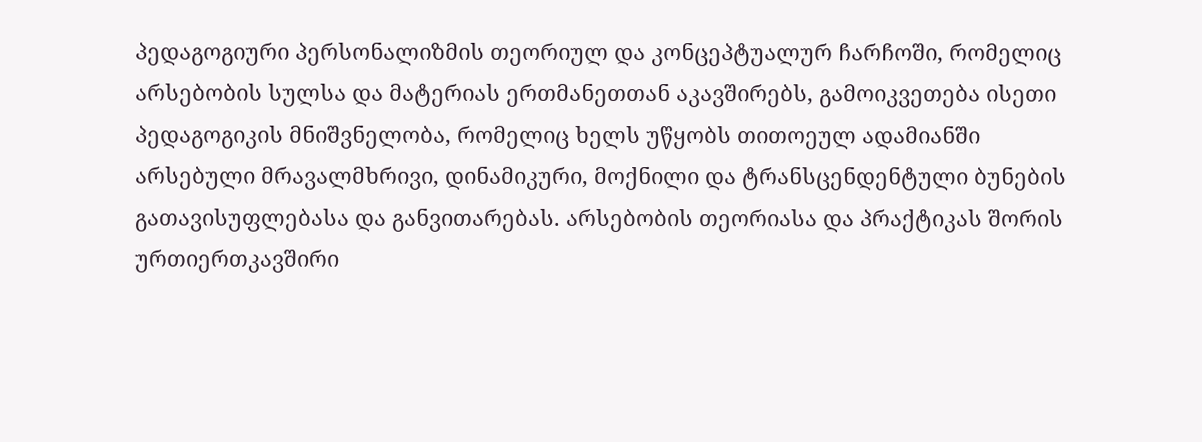პედაგოგიური პერსონალიზმის თეორიულ და კონცეპტუალურ ჩარჩოში, რომელიც არსებობის სულსა და მატერიას ერთმანეთთან აკავშირებს, გამოიკვეთება ისეთი პედაგოგიკის მნიშვნელობა, რომელიც ხელს უწყობს თითოეულ ადამიანში არსებული მრავალმხრივი, დინამიკური, მოქნილი და ტრანსცენდენტული ბუნების გათავისუფლებასა და განვითარებას. არსებობის თეორიასა და პრაქტიკას შორის ურთიერთკავშირი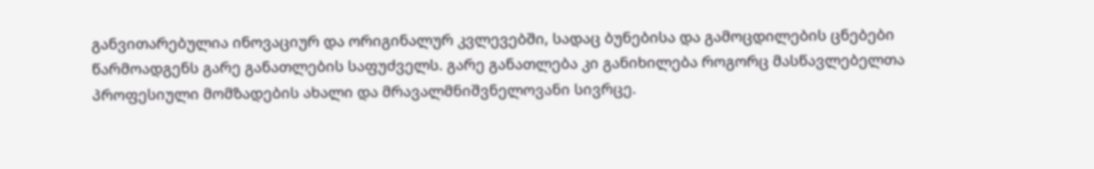განვითარებულია ინოვაციურ და ორიგინალურ კვლევებში, სადაც ბუნებისა და გამოცდილების ცნებები წარმოადგენს გარე განათლების საფუძველს. გარე განათლება კი განიხილება როგორც მასწავლებელთა პროფესიული მომზადების ახალი და მრავალმნიშვნელოვანი სივრცე.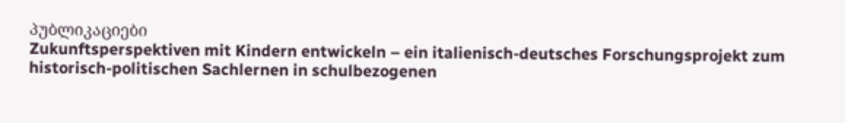პუბლიკაციები
Zukunftsperspektiven mit Kindern entwickeln – ein italienisch-deutsches Forschungsprojekt zum historisch-politischen Sachlernen in schulbezogenen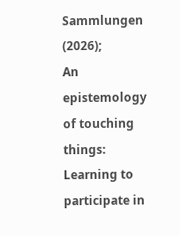Sammlungen (2026);
An epistemology of touching things: Learning to participate in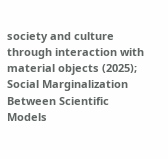society and culture through interaction with material objects (2025);
Social Marginalization Between Scientific Models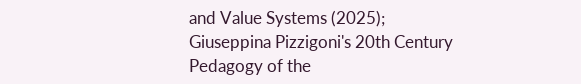and Value Systems (2025);
Giuseppina Pizzigoni's 20th Century Pedagogy of the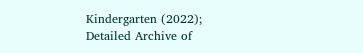Kindergarten (2022);
Detailed Archive of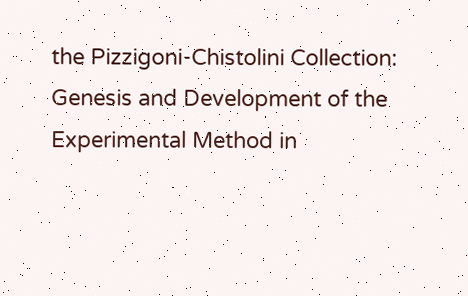the Pizzigoni-Chistolini Collection: Genesis and Development of the Experimental Method in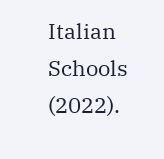Italian Schools (2022).